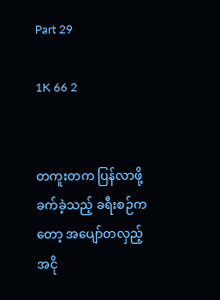Part 29

1K 66 2


တကူးတက ပြန်လာဖို့ ခက်ခဲ့သည့် ခရီးစဉ်ကတော့ အပျော်တလှည့် အငို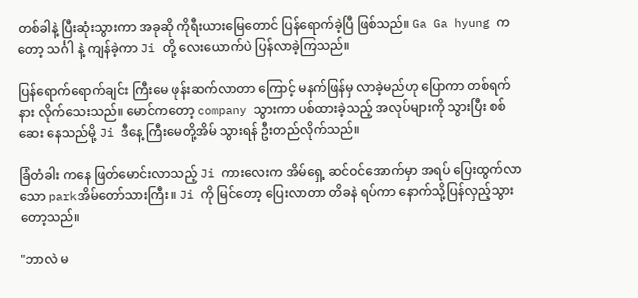တစ်ခါနဲ့ ပြီးဆုံးသွားကာ အခုဆို ကိုရီးယားမြေတောင် ပြန်ရောက်ခဲ့ပြီ ဖြစ်သည်။ Ga Ga hyung ကတော့ သင်္ဂါ နဲ့ ကျန်ခဲ့ကာ Ji တို့ လေးယောက်ပဲ ပြန်လာခဲ့ကြသည်။

ပြန်ရောက်ရောက်ချင်း ကြီးမေ ဖုန်းဆက်လာတာ ကြောင့် မနက်ဖြန်မှ လာခဲ့မည်ဟု ပြောကာ တစ်ရက်နား လိုက်သေးသည်။ မောင်ကတော့ company သွားကာ ပစ်ထားခဲ့သည့် အလုပ်များကို သွားပြီး စစ်ဆေး နေသည်မို့ Ji ဒီနေ့ ကြီးမေတို့အိမ် သွားရန် ဦးတည်လိုက်သည်။

ခြံတံခါး ကနေ ဖြတ်မောင်းလာသည့် Ji ကားလေးက အိမ်ရှေ့ ဆင်ဝင်အောက်မှာ အရပ် ပြေးထွက်လာသော parkအိမ်တော်သားကြီး။ Ji ကို မြင်တော့ ပြေးလာတာ တိခနဲ ရပ်ကာ နောက်သို့ပြန်လှည့်သွားတော့သည်။

"ဘာလဲ မ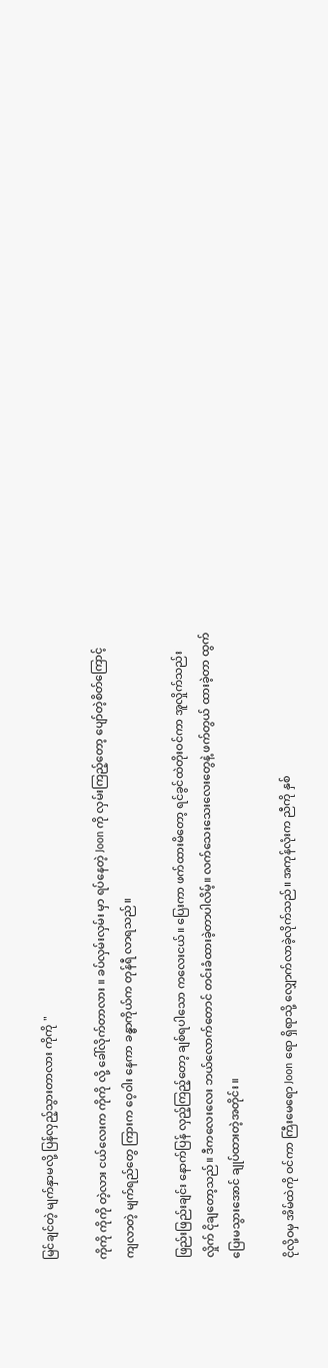မြင်ချင်တဲ့ မျက်နှာမလို့ ပြန်လှည့်သွားတာလား ကိုကို "

ကိုကို ကိုကို တဲ့လား ငယ်လေးက ကိုကို လို့ ခေါ်လိုက်တာလား ။ ခပ်လှမ်းလှမ်း မှာ ရပ်နေတဲ့ Joon ကို လှမ်းကြည့်တော့ ပျော်တဲ့စိတ်ကြောင့် ကျလာတဲ့ မျက်ရည်တွေ ကြားက ဝေ့ဝါး နေကာ ခန္ဓာကိုယ်က တုန်ရီ လာရသည်။

ဖြည်းဖြည်းချင်း နောက်ပြန် လှည့်ကြည့်တော့ ချစ်ရပါသော ကလေးငယ်။ ပြေးကာ ဖက်ထားမိတော့ ရင်ခွင်ထဲတိုးဝင်ကာ အူလှိုက်သည်းလှိုက် ငိုချတော့သည်။ ဒီကလေးလေး ဘယ်လောက်တောင် တင်းခံထားခဲ့တာပါလိမ့်။ လက်သေးသေးလေးတွေနဲ့ ဖက်တွယ် ထားခဲ့တာ ထွက်ပြေးမသွားအောင် ချုပ်ထားတဲ့အတိုင်း ။

ငိုလို့ဝမှ အိမ်ထဲကို ဝင်ကာ ကြီးမေရော Joon ရော ရှိရာသို့ လျှောက်လာခဲ့လိုက်သည်။ အကုန်လုံးက ‌ညီကို နှစ်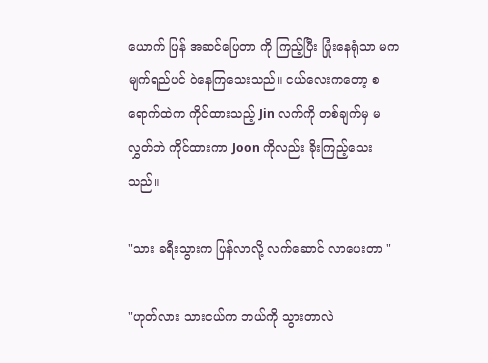ယောက် ပြန် အဆင်ပြေတာ ကို ကြည့်ပြီး ပြုံးနေရုံသာ မက မျက်ရည်ပင် ဝဲနေကြသေးသည်။ ငယ်လေးကတော့ စရောက်ထဲက ကိုင်ထားသည့် Jin လက်ကို တစ်ချက်မှ မလွှတ်ဘဲ ကိုင်ထားကာ Joon ကိုလည်း ခိုးကြည့်သေးသည်။

"သား ခရီးသွားက ပြန်လာလို့ လက်ဆောင် လာပေးတာ "

"ဟုတ်လား သားငယ်က ဘယ်ကို သွားတာလဲ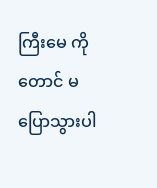ကြီးမေ ကိုတောင် မပြောသွားပါ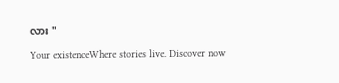လား "

Your existenceWhere stories live. Discover now